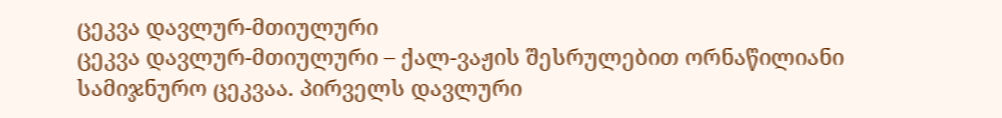ცეკვა დავლურ-მთიულური
ცეკვა დავლურ-მთიულური – ქალ-ვაჟის შესრულებით ორნაწილიანი სამიჯნურო ცეკვაა. პირველს დავლური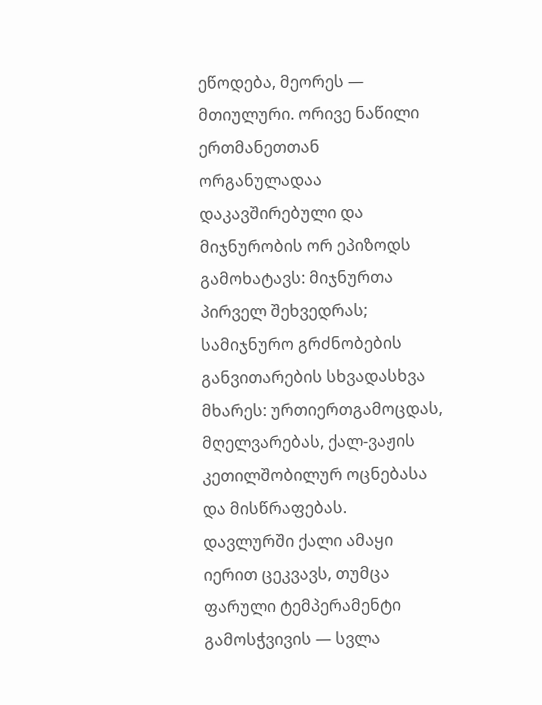ეწოდება, მეორეს — მთიულური. ორივე ნაწილი ერთმანეთთან ორგანულადაა დაკავშირებული და მიჯნურობის ორ ეპიზოდს გამოხატავს: მიჯნურთა პირველ შეხვედრას; სამიჯნურო გრძნობების განვითარების სხვადასხვა მხარეს: ურთიერთგამოცდას, მღელვარებას, ქალ-ვაჟის კეთილშობილურ ოცნებასა და მისწრაფებას.
დავლურში ქალი ამაყი იერით ცეკვავს, თუმცა ფარული ტემპერამენტი გამოსჭვივის — სვლა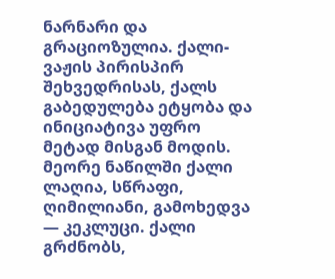ნარნარი და გრაციოზულია. ქალი-ვაჟის პირისპირ შეხვედრისას, ქალს გაბედულება ეტყობა და ინიციატივა უფრო მეტად მისგან მოდის. მეორე ნაწილში ქალი ლაღია, სწრაფი, ღიმილიანი, გამოხედვა — კეკლუცი. ქალი გრძნობს,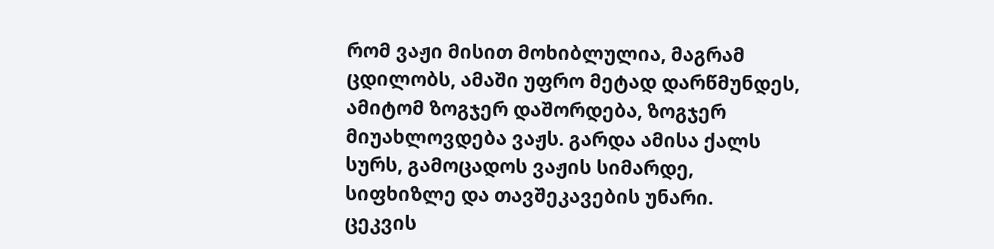რომ ვაჟი მისით მოხიბლულია, მაგრამ ცდილობს, ამაში უფრო მეტად დარწმუნდეს, ამიტომ ზოგჯერ დაშორდება, ზოგჯერ მიუახლოვდება ვაჟს. გარდა ამისა ქალს სურს, გამოცადოს ვაჟის სიმარდე, სიფხიზლე და თავშეკავების უნარი.
ცეკვის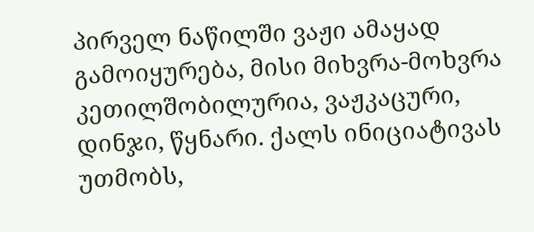პირველ ნაწილში ვაჟი ამაყად გამოიყურება, მისი მიხვრა-მოხვრა კეთილშობილურია, ვაჟკაცური, დინჯი, წყნარი. ქალს ინიციატივას უთმობს,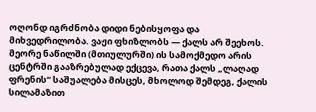ოღონდ იგრძნობა დიდი ნებისყოფა და მიხვედრილობა. ვაჟი ფხიზლობს — ქალს არ შეეხოს. მეორე ნაწილში (მთიულურში) ის სამოქმედო არის ცენტრში გააზრებულად ექცევა, რათა ქალს „ლაღად ფრენის“ საშუალება მისცეს, მხოლოდ შემდეგ, ქალის სილამაზით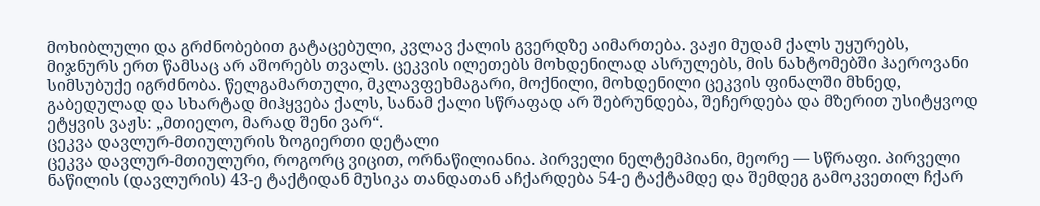მოხიბლული და გრძნობებით გატაცებული, კვლავ ქალის გვერდზე აიმართება. ვაჟი მუდამ ქალს უყურებს, მიჯნურს ერთ წამსაც არ აშორებს თვალს. ცეკვის ილეთებს მოხდენილად ასრულებს, მის ნახტომებში ჰაეროვანი სიმსუბუქე იგრძნობა. წელგამართული, მკლავფეხმაგარი, მოქნილი, მოხდენილი ცეკვის ფინალში მხნედ, გაბედულად და სხარტად მიჰყვება ქალს, სანამ ქალი სწრაფად არ შებრუნდება, შეჩერდება და მზერით უსიტყვოდ ეტყვის ვაჟს: „მთიელო, მარად შენი ვარ“.
ცეკვა დავლურ-მთიულურის ზოგიერთი დეტალი
ცეკვა დავლურ-მთიულური, როგორც ვიცით, ორნაწილიანია. პირველი ნელტემპიანი, მეორე — სწრაფი. პირველი ნაწილის (დავლურის) 43-ე ტაქტიდან მუსიკა თანდათან აჩქარდება 54-ე ტაქტამდე და შემდეგ გამოკვეთილ ჩქარ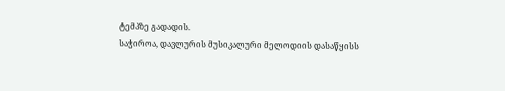ტემპზე გადადის.
საჭიროა, დავლურის მუსიკალური მელოდიის დასაწყისს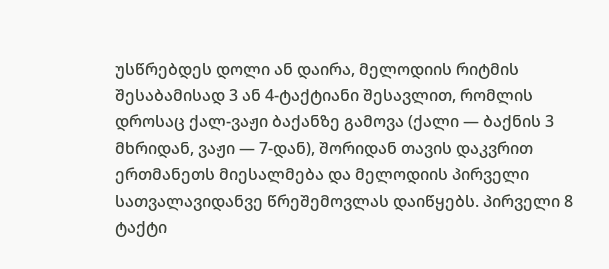უსწრებდეს დოლი ან დაირა, მელოდიის რიტმის შესაბამისად 3 ან 4-ტაქტიანი შესავლით, რომლის დროსაც ქალ-ვაჟი ბაქანზე გამოვა (ქალი — ბაქნის 3 მხრიდან, ვაჟი — 7-დან), შორიდან თავის დაკვრით ერთმანეთს მიესალმება და მელოდიის პირველი სათვალავიდანვე წრეშემოვლას დაიწყებს. პირველი 8 ტაქტი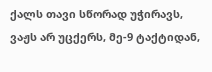ქალს თავი სწორად უჭირავს, ვაჟს არ უცქერს, მე-9 ტაქტიდან,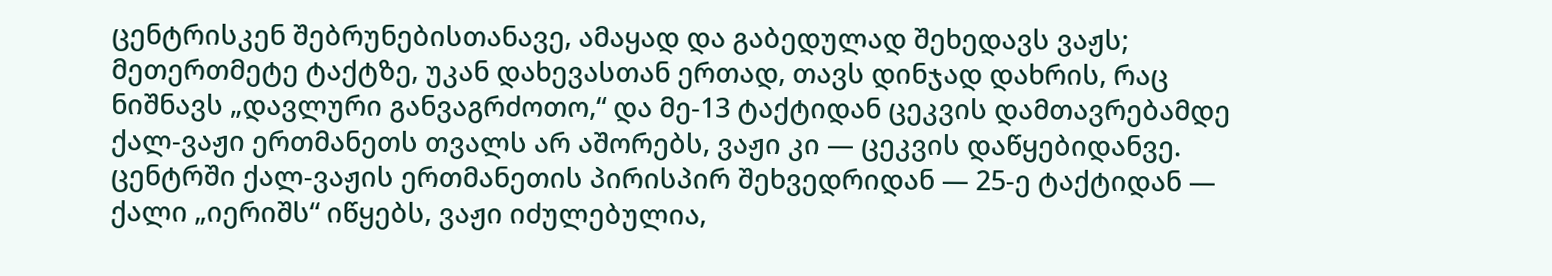ცენტრისკენ შებრუნებისთანავე, ამაყად და გაბედულად შეხედავს ვაჟს; მეთერთმეტე ტაქტზე, უკან დახევასთან ერთად, თავს დინჯად დახრის, რაც ნიშნავს „დავლური განვაგრძოთო,“ და მე-13 ტაქტიდან ცეკვის დამთავრებამდე ქალ-ვაჟი ერთმანეთს თვალს არ აშორებს, ვაჟი კი — ცეკვის დაწყებიდანვე.
ცენტრში ქალ-ვაჟის ერთმანეთის პირისპირ შეხვედრიდან — 25-ე ტაქტიდან — ქალი „იერიშს“ იწყებს, ვაჟი იძულებულია,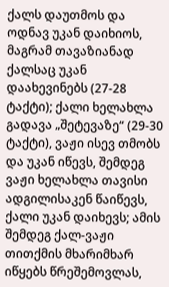ქალს დაუთმოს და ოდნავ უკან დაიხიოს, მაგრამ თავაზიანად ქალსაც უკან დაახევინებს (27-28 ტაქტი); ქალი ხელახლა გადავა „შეტევაზე“ (29-30 ტაქტი), ვაჟი ისევ თმობს და უკან იწევს, შემდეგ ვაჟი ხელახლა თავისი ადგილისაკენ წაიწევს, ქალი უკან დაიხევს; ამის შემდეგ ქალ-ვაჟი თითქმის მხარიმხარ იწყებს წრეშემოვლას,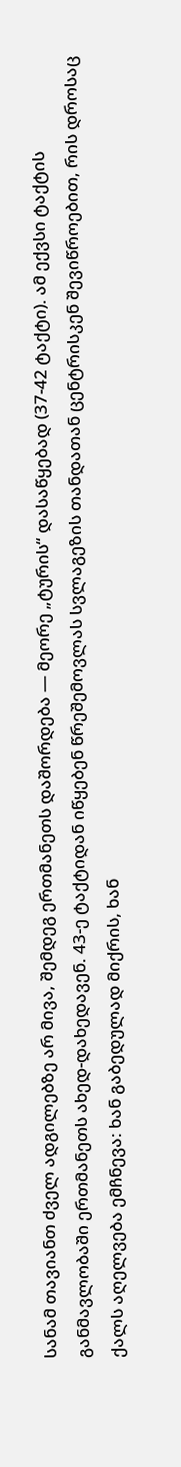სანამ თავიანთ ძველ ადგილებზე არ მივა, შემდეგ ერთმანეთს დაშორდება — მეორე „ტურის“ დასაწყებად (37-42 ტაქტი). ამ ექვსი ტაქტის განმავლობაში ერთმანეთს ახედ-დახედავენ. 43-ე ტაქტიდან იწყებენ წრეშემოვლას სვლაგეზის თანდათან ცენტრისკენ შევიწროებით, რის დროსაც ქალს აღელვება ემჩნევა: ხან გაბედულად მიქრის, ხან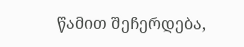წამით შეჩერდება,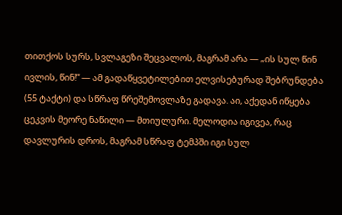თითქოს სურს, სვლაგეზი შეცვალოს, მაგრამ არა — „ის სულ წინ ივლის, წინ!“ — ამ გადაწყვეტილებით ელვისებურად შებრუნდება (55 ტაქტი) და სწრაფ წრეშემოვლაზე გადავა. აი, აქედან იწყება ცეკვის მეორე ნაწილი — მთიულური. მელოდია იგივეა, რაც დავლურის დროს, მაგრამ სწრაფ ტემპში იგი სულ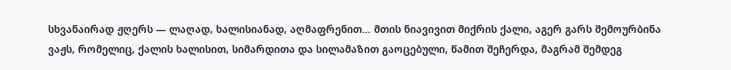სხვანაირად ჟღერს — ლაღად, ხალისიანად, აღმაფრენით… მთის ნიავივით მიქრის ქალი, აგერ გარს შემოურბინა ვაჟს, რომელიც, ქალის ხალისით, სიმარდითა და სილამაზით გაოცებული, წამით შეჩერდა, მაგრამ შემდეგ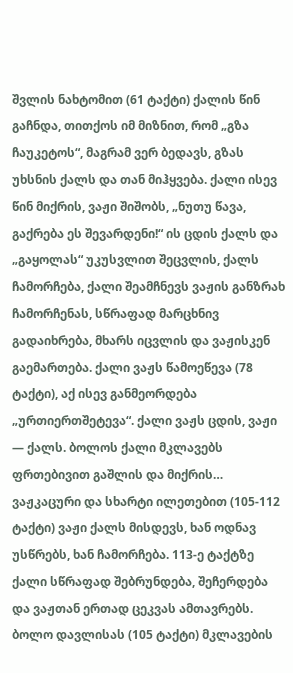შვლის ნახტომით (61 ტაქტი) ქალის წინ გაჩნდა, თითქოს იმ მიზნით, რომ „გზა ჩაუკეტოს“, მაგრამ ვერ ბედავს, გზას უხსნის ქალს და თან მიჰყვება. ქალი ისევ წინ მიქრის, ვაჟი შიშობს, „ნუთუ წავა, გაქრება ეს შევარდენი!“ ის ცდის ქალს და „გაყოლას“ უკუსვლით შეცვლის, ქალს ჩამორჩება, ქალი შეამჩნევს ვაჟის განზრახ ჩამორჩენას, სწრაფად მარცხნივ გადაიხრება, მხარს იცვლის და ვაჟისკენ გაემართება. ქალი ვაჟს წამოეწევა (78 ტაქტი), აქ ისევ განმეორდება „ურთიერთშეტევა“. ქალი ვაჟს ცდის, ვაჟი — ქალს. ბოლოს ქალი მკლავებს ფრთებივით გაშლის და მიქრის… ვაჟკაცური და სხარტი ილეთებით (105-112 ტაქტი) ვაჟი ქალს მისდევს, ხან ოდნავ უსწრებს, ხან ჩამორჩება. 113-ე ტაქტზე ქალი სწრაფად შებრუნდება, შეჩერდება და ვაჟთან ერთად ცეკვას ამთავრებს.
ბოლო დავლისას (105 ტაქტი) მკლავების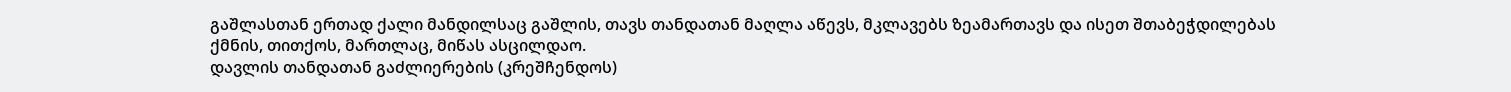გაშლასთან ერთად ქალი მანდილსაც გაშლის, თავს თანდათან მაღლა აწევს, მკლავებს ზეამართავს და ისეთ შთაბეჭდილებას ქმნის, თითქოს, მართლაც, მიწას ასცილდაო.
დავლის თანდათან გაძლიერების (კრეშჩენდოს)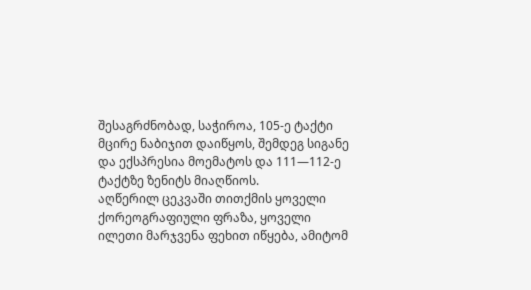შესაგრძნობად, საჭიროა, 105-ე ტაქტი მცირე ნაბიჯით დაიწყოს, შემდეგ სიგანე და ექსპრესია მოემატოს და 111—112-ე ტაქტზე ზენიტს მიაღწიოს.
აღწერილ ცეკვაში თითქმის ყოველი ქორეოგრაფიული ფრაზა, ყოველი ილეთი მარჯვენა ფეხით იწყება, ამიტომ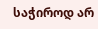საჭიროდ არ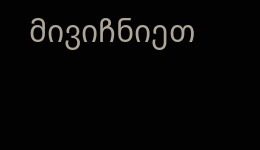მივიჩნიეთ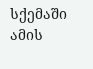სქემაში ამის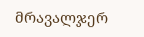მრავალჯერ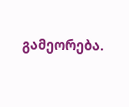გამეორება.